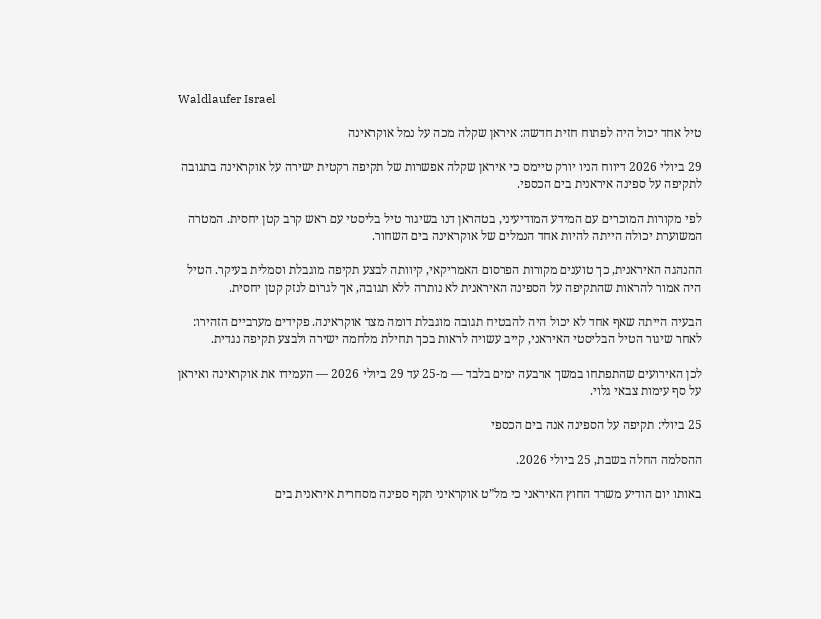Waldlaufer Israel

טיל אחד יכול היה לפתוח חזית חדשה: איראן שקלה מכה על נמל אוקראינה

29 ביולי 2026 דיווח הניו יורק טיימס כי איראן שקלה אפשרות של תקיפה רקטית ישירה על אוקראינה בתגובה לתקיפה על ספינה איראנית בים הכספי.

לפי מקורות המוכרים עם המידע המודיעיני, בטהראן דנו בשיגור טיל בליסטי עם ראש קרב קטן יחסית. המטרה המשוערת יכולה הייתה להיות אחד הנמלים של אוקראינה בים השחור.

ההנהגה האיראנית, כך טוענים מקורות הפרסום האמריקאי, קיוותה לבצע תקיפה מוגבלת וסמלית בעיקר. הטיל היה אמור להראות שהתקיפה על הספינה האיראנית לא נותרה ללא תגובה, אך לגרום לנזק קטן יחסית.

הבעיה הייתה שאף אחד לא יכול היה להבטיח תגובה מוגבלת דומה מצד אוקראינה. פקידים מערביים הזהירו: לאחר שיגור הטיל הבליסטי האיראני, קייב עשויה לראות בכך תחילת מלחמה ישירה ולבצע תקיפה נגדית.

לכן האירועים שהתפתחו במשך ארבעה ימים בלבד — מ-25 עד 29 ביולי 2026 — העמידו את אוקראינה ואיראן על סף עימות צבאי גלוי.

25 ביולי: תקיפה על הספינה אנה בים הכספי

ההסלמה החלה בשבת, 25 ביולי 2026.

באותו יום הודיע משרד החוץ האיראני כי מל”ט אוקראיני תקף ספינה מסחרית איראנית בים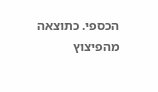הכספי. כתוצאה מהפיצוץ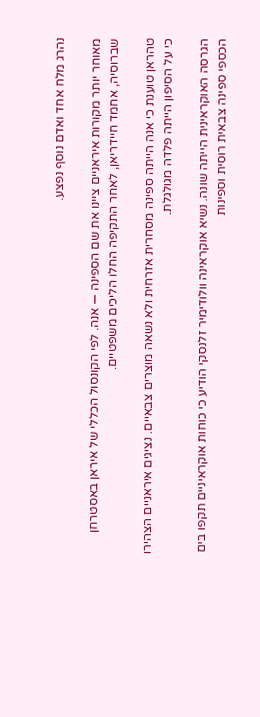נהרג מלח אחד ואדם נוסף נפצע.

מאוחר יותר מקורות איראניים ציינו את שם הספינה — אנה. לפי הקונסול הכללי של איראן באסטרחן שברוסיה, אחמד חיידריאן, לאחר התקיפה החלו הליכים משפטיים.

טהראן טוענת כי אנה הייתה ספינה מסחרית אזרחית ולא נשאה מוצרים צבאיים. נציגים איראניים הצהירו כי על הסיפון הייתה פלדה מגולגלת.

הגרסה האוקראינית הייתה שונה. נשיא אוקראינה וולודימיר זלנסקי הודיע כי כוחות אוקראיניים תקפו בים הכספי ספינה צבאית רוסית וספינות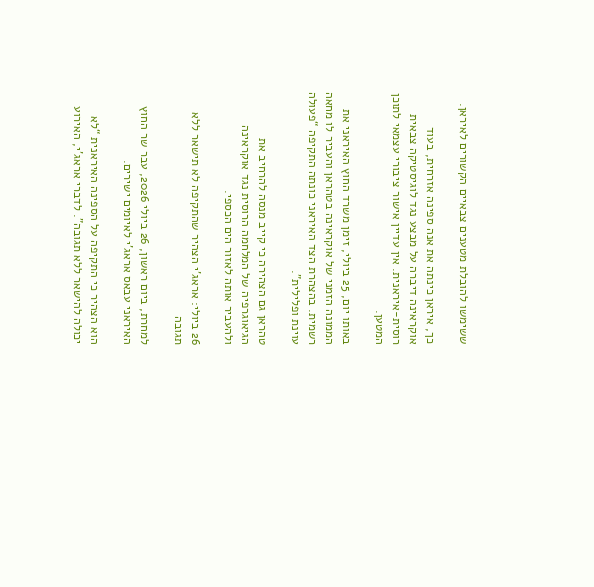ששימשו להובלת מטענים צבאיים הקשורים לאיראן.

כך, איראן כינתה את אנה ספינה אזרחית, בעוד אוקראינה דיברה על מבצע נגד לוגיסטיקה צבאית רוסית-איראנית. אין עדיין אישור ציבורי עצמאי לתוכן המטען.

באותו יום, 25 ביולי, זימן משרד החוץ האיראני את הממונה הזמני של אוקראינה בטהראן והעביר לו מחאה רשמית. בהצהרת הצד האיראני כונתה התקיפה “פעולה עוינת ופלילית”.

טהראן גם הצהירה כי קייב מנסה להרחיב את הגיאוגרפיה של המלחמה הרוסית נגד אוקראינה ולהעביר אותה לאזור הים הכספי.

26 ביולי: אראג’י הצהיר שהתקיפה לא תישאר ללא תגובה

למחרת, ביום ראשון, 26 ביולי 2026, עבר שר החוץ האיראני עבאס אראג’י לאיומים ישירים.

הוא הצהיר כי התקיפה על הספינה האיראנית “לא יכולה להישאר ללא תגובה”. לדברי אראג’י, האירוע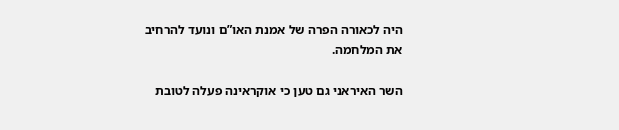היה לכאורה הפרה של אמנת האו”ם ונועד להרחיב את המלחמה.

השר האיראני גם טען כי אוקראינה פעלה לטובת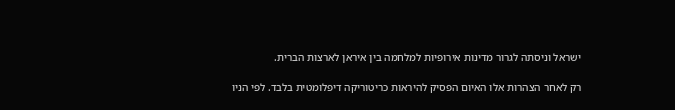ישראל וניסתה לגרור מדינות אירופיות למלחמה בין איראן לארצות הברית.

רק לאחר הצהרות אלו האיום הפסיק להיראות כריטוריקה דיפלומטית בלבד. לפי הניו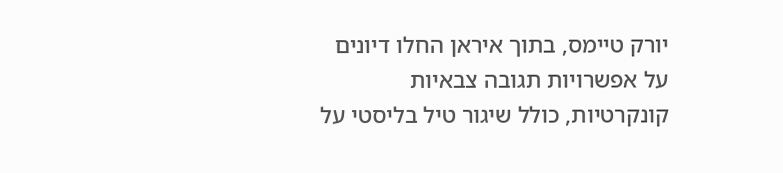יורק טיימס, בתוך איראן החלו דיונים על אפשרויות תגובה צבאיות קונקרטיות, כולל שיגור טיל בליסטי על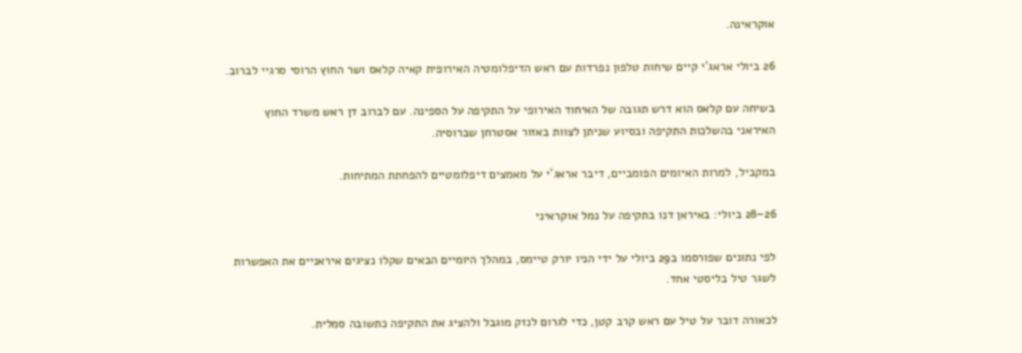אוקראינה.

26 ביולי אראג’י קיים שיחות טלפון נפרדות עם ראש הדיפלומטיה האירופית קאיה קלאס ושר החוץ הרוסי סרגיי לברוב.

בשיחה עם קלאס הוא דרש תגובה של האיחוד האירופי על התקיפה על הספינה. עם לברוב דן ראש משרד החוץ האיראני בהשלכות התקיפה ובסיוע שניתן לצוות באזור אסטרחן שברוסיה.

במקביל, למרות האיומים הפומביים, דיבר אראג’י על מאמצים דיפלומטיים להפחתת המתיחות.

26–28 ביולי: באיראן דנו בתקיפה על נמל אוקראיני

לפי נתונים שפורסמו ב29 ביולי על ידי הניו יורק טיימס, במהלך היומיים הבאים שקלו נציגים איראניים את האפשרות לשגר טיל בליסטי אחד.

לכאורה דובר על טיל עם ראש קרב קטן, כדי לגרום לנזק מוגבל ולהציג את התקיפה כתשובה סמלית.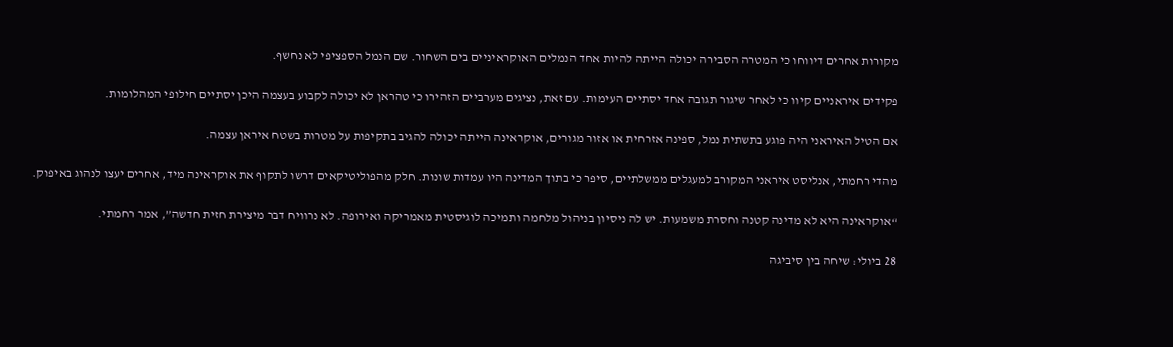מקורות אחרים דיווחו כי המטרה הסבירה יכולה הייתה להיות אחד הנמלים האוקראיניים בים השחור. שם הנמל הספציפי לא נחשף.

פקידים איראניים קיוו כי לאחר שיגור תגובה אחד יסתיים העימות. עם זאת, נציגים מערביים הזהירו כי טהראן לא יכולה לקבוע בעצמה היכן יסתיים חילופי המהלומות.

אם הטיל האיראני היה פוגע בתשתית נמל, ספינה אזרחית או אזור מגורים, אוקראינה הייתה יכולה להגיב בתקיפות על מטרות בשטח איראן עצמה.

מהדי רחמתי, אנליסט איראני המקורב למעגלים ממשלתיים, סיפר כי בתוך המדינה היו עמדות שונות. חלק מהפוליטיקאים דרשו לתקוף את אוקראינה מיד, אחרים יעצו לנהוג באיפוק.

“אוקראינה היא לא מדינה קטנה וחסרת משמעות. יש לה ניסיון בניהול מלחמה ותמיכה לוגיסטית מאמריקה ואירופה. לא נרוויח דבר מיצירת חזית חדשה”, אמר רחמתי.

28 ביולי: שיחה בין סיביגה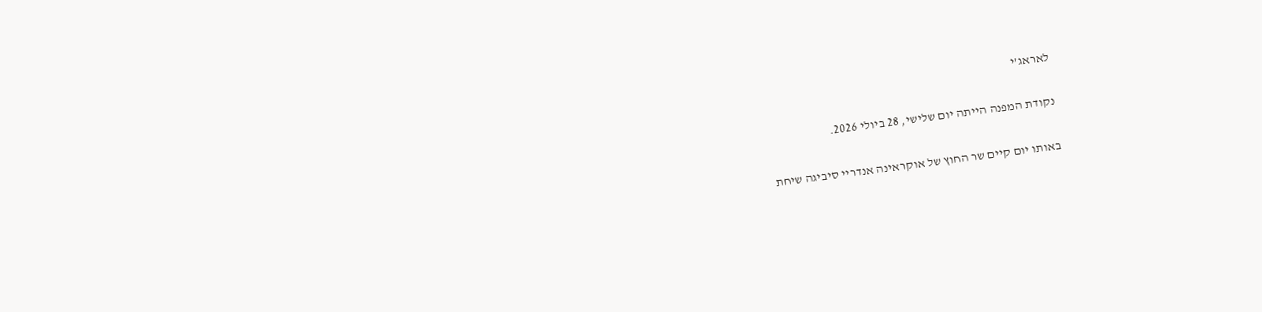לאראג’י

נקודת המפנה הייתה יום שלישי, 28 ביולי 2026.

באותו יום קיים שר החוץ של אוקראינה אנדריי סיביגה שיחת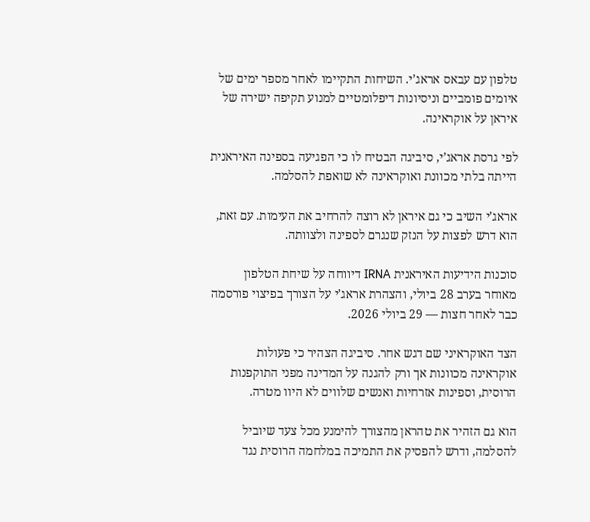טלפון עם עבאס אראג’י. השיחות התקיימו לאחר מספר ימים של איומים פומביים וניסיונות דיפלומטיים למנוע תקיפה ישירה של איראן על אוקראינה.

לפי גרסת אראג’י, סיביגה הבטיח לו כי הפגיעה בספינה האיראנית הייתה בלתי מכוונת ואוקראינה לא שואפת להסלמה.

אראג’י השיב כי גם איראן לא רוצה להרחיב את העימות. עם זאת, הוא דרש לפצות על הנזק שנגרם לספינה ולצוותה.

סוכנות הידיעות האיראנית IRNA דיווחה על שיחת הטלפון מאוחר בערב 28 ביולי, והצהרת אראג’י על הצורך בפיצוי פורסמה כבר לאחר חצות — 29 ביולי 2026.

הצד האוקראיני שם דגש אחר. סיביגה הצהיר כי פעולות אוקראינה מכוונות אך ורק להגנה על המדינה מפני התוקפנות הרוסית, וספינות אזרחיות ואנשים שלווים לא היוו מטרה.

הוא גם הזהיר את טהראן מהצורך להימנע מכל צעד שיוביל להסלמה, ודרש להפסיק את התמיכה במלחמה הרוסית נגד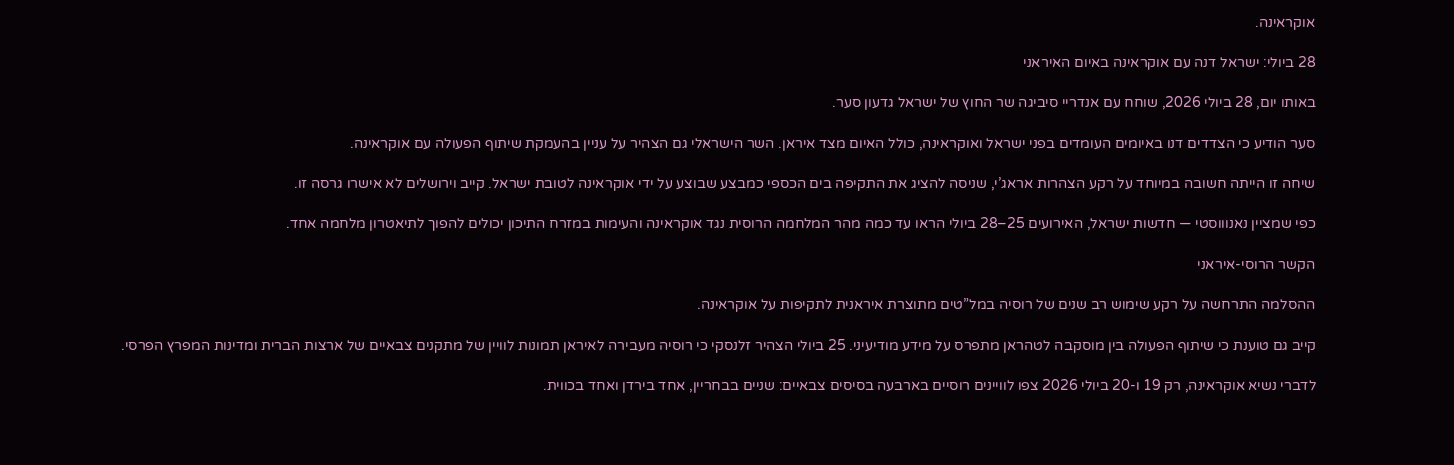אוקראינה.

28 ביולי: ישראל דנה עם אוקראינה באיום האיראני

באותו יום, 28 ביולי 2026, שוחח עם אנדריי סיביגה שר החוץ של ישראל גדעון סער.

סער הודיע כי הצדדים דנו באיומים העומדים בפני ישראל ואוקראינה, כולל האיום מצד איראן. השר הישראלי גם הצהיר על עניין בהעמקת שיתוף הפעולה עם אוקראינה.

שיחה זו הייתה חשובה במיוחד על רקע הצהרות אראג’י, שניסה להציג את התקיפה בים הכספי כמבצע שבוצע על ידי אוקראינה לטובת ישראל. קייב וירושלים לא אישרו גרסה זו.

כפי שמציין נאנוווסטי — חדשות ישראל, האירועים 25–28 ביולי הראו עד כמה מהר המלחמה הרוסית נגד אוקראינה והעימות במזרח התיכון יכולים להפוך לתיאטרון מלחמה אחד.

הקשר הרוסי-איראני

ההסלמה התרחשה על רקע שימוש רב שנים של רוסיה במל”טים מתוצרת איראנית לתקיפות על אוקראינה.

קייב גם טוענת כי שיתוף הפעולה בין מוסקבה לטהראן מתפרס על מידע מודיעיני. 25 ביולי הצהיר זלנסקי כי רוסיה מעבירה לאיראן תמונות לוויין של מתקנים צבאיים של ארצות הברית ומדינות המפרץ הפרסי.

לדברי נשיא אוקראינה, רק 19 ו-20 ביולי 2026 צפו לוויינים רוסיים בארבעה בסיסים צבאיים: שניים בבחריין, אחד בירדן ואחד בכווית.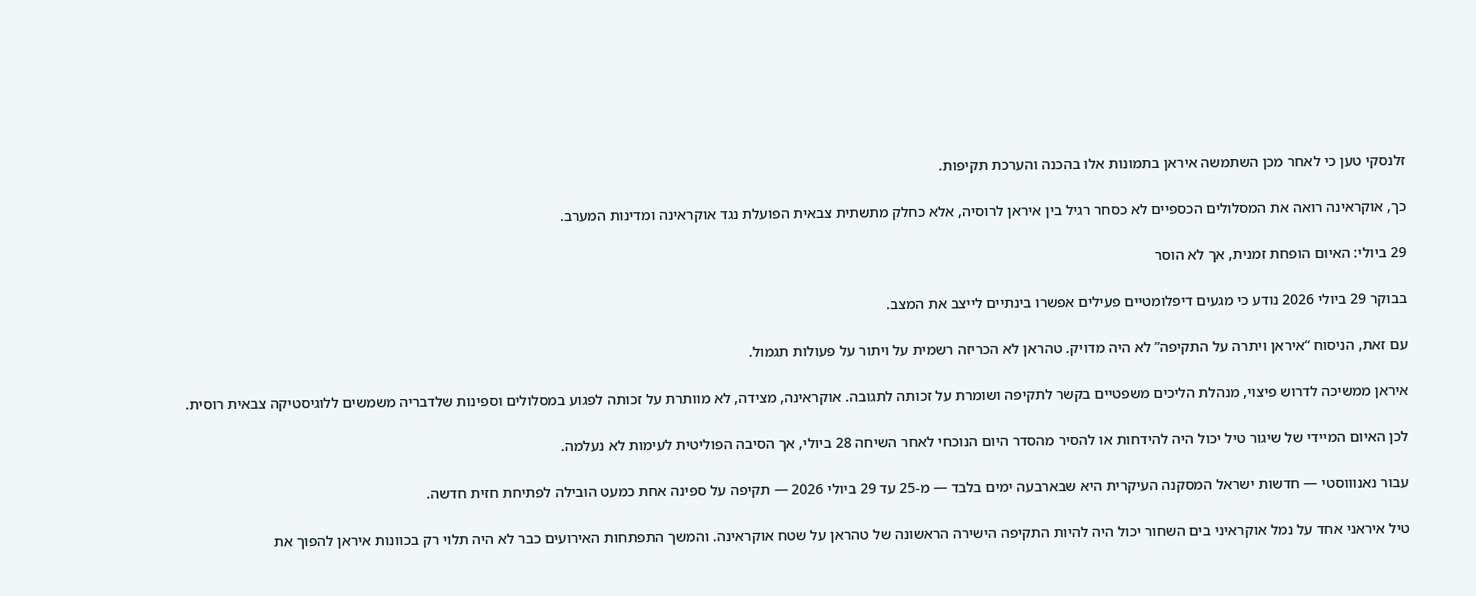זלנסקי טען כי לאחר מכן השתמשה איראן בתמונות אלו בהכנה והערכת תקיפות.

כך, אוקראינה רואה את המסלולים הכספיים לא כסחר רגיל בין איראן לרוסיה, אלא כחלק מתשתית צבאית הפועלת נגד אוקראינה ומדינות המערב.

29 ביולי: האיום הופחת זמנית, אך לא הוסר

בבוקר 29 ביולי 2026 נודע כי מגעים דיפלומטיים פעילים אפשרו בינתיים לייצב את המצב.

עם זאת, הניסוח “איראן ויתרה על התקיפה” לא היה מדויק. טהראן לא הכריזה רשמית על ויתור על פעולות תגמול.

איראן ממשיכה לדרוש פיצוי, מנהלת הליכים משפטיים בקשר לתקיפה ושומרת על זכותה לתגובה. אוקראינה, מצידה, לא מוותרת על זכותה לפגוע במסלולים וספינות שלדבריה משמשים ללוגיסטיקה צבאית רוסית.

לכן האיום המיידי של שיגור טיל יכול היה להידחות או להסיר מהסדר היום הנוכחי לאחר השיחה 28 ביולי, אך הסיבה הפוליטית לעימות לא נעלמה.

עבור נאנוווסטי — חדשות ישראל המסקנה העיקרית היא שבארבעה ימים בלבד — מ-25 עד 29 ביולי 2026 — תקיפה על ספינה אחת כמעט הובילה לפתיחת חזית חדשה.

טיל איראני אחד על נמל אוקראיני בים השחור יכול היה להיות התקיפה הישירה הראשונה של טהראן על שטח אוקראינה. והמשך התפתחות האירועים כבר לא היה תלוי רק בכוונות איראן להפוך את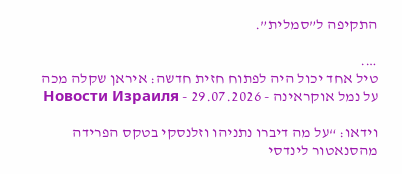התקיפה ל”סמלית”.

….
טיל אחד יכול היה לפתוח חזית חדשה: איראן שקלה מכה על נמל אוקראינה - 29.07.2026 - Новости Израиля

וידאו: “על מה דיברו נתניהו וזלנסקי בטקס הפרידה מהסנאטור לינדסי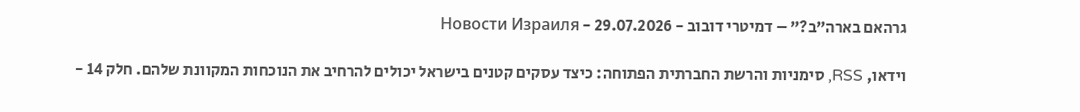גרהאם בארה”ב?” – דמיטרי דובוב - 29.07.2026 - Новости Израиля

וידאו, RSS, סימניות והרשת החברתית הפתוחה: כיצד עסקים קטנים בישראל יכולים להרחיב את הנוכחות המקוונת שלהם. חלק 14 -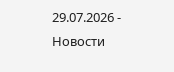29.07.2026 - Новости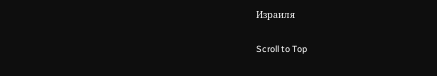Израиля

Scroll to Top